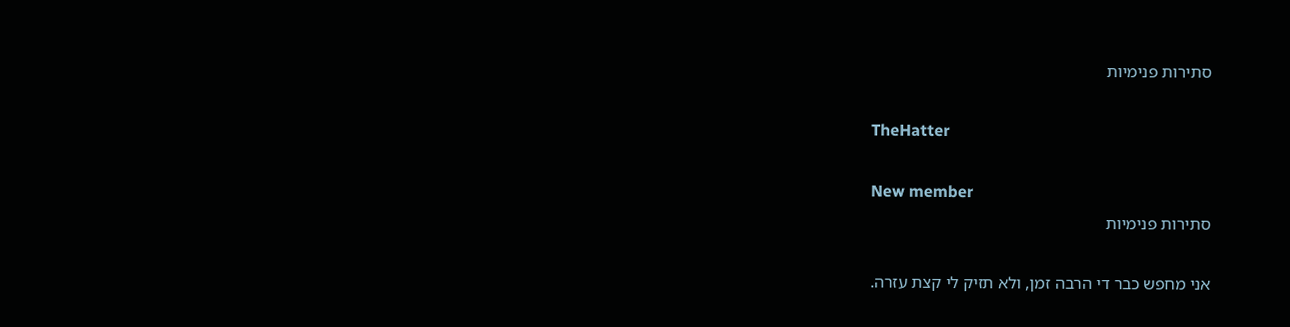סתירות פנימיות

TheHatter

New member
סתירות פנימיות

אני מחפש כבר די הרבה זמן, ולא תזיק לי קצת עזרה.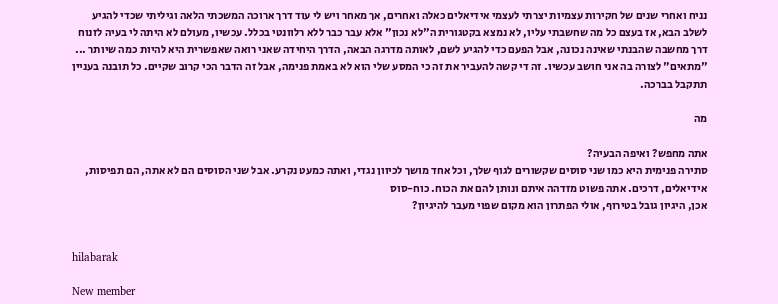נניח ואחרי שנים של חקירות עצמיות יצרתי לעצמי אידיאלים כאלה ואחרים, אך מאחר ויש לי עוד דרך ארוכה המשכתי הלאה וגיליתי שכדי להגיע לשלב הבא, אז בעצם כל מה שחשבתי עליו, לא נמצא בקטגורית ה"לא נכון" אלא עבר כבר ללא רלוונטי בכלל. עכשיו, מעולם לא היתה לי בעיה לזנוח דרך מחשבה שהבנתי שאינה נכונה, אבל הפעם כדי להגיע לשם, לאותה מדרגה הבאה, הדרך היחידה שאני רואה שאפשרית היא להיות כמה שיותר ... "מתאים" לצורה בה אני חושב עכשיו. זה די קשה להעביר את זה כי המסע שלי הוא לא באמת פנימה, אבל זה הדבר הכי קרוב שקיים. כל תובנה בעניין תתקבל בברכה.

מה

אתה מחפש? ואיפה הבעיה?
סתירה פנימית היא כמו שני סוסים שקשורים לגוף שלך, וכל אחד מושך לכיוון נגדי, ואתה כמעט נקרע. אבל שני הסוסים הם לא אתה, הם תפיסות, אידיאלים, דרכים. אתה פשוט מזדהה איתם ונותן להם את הכוח. כוח-סוס
אכן, היגיון גובל בטירוף, אולי הפתרון הוא מקום שפוי מעבר להיגיון?


hilabarak

New member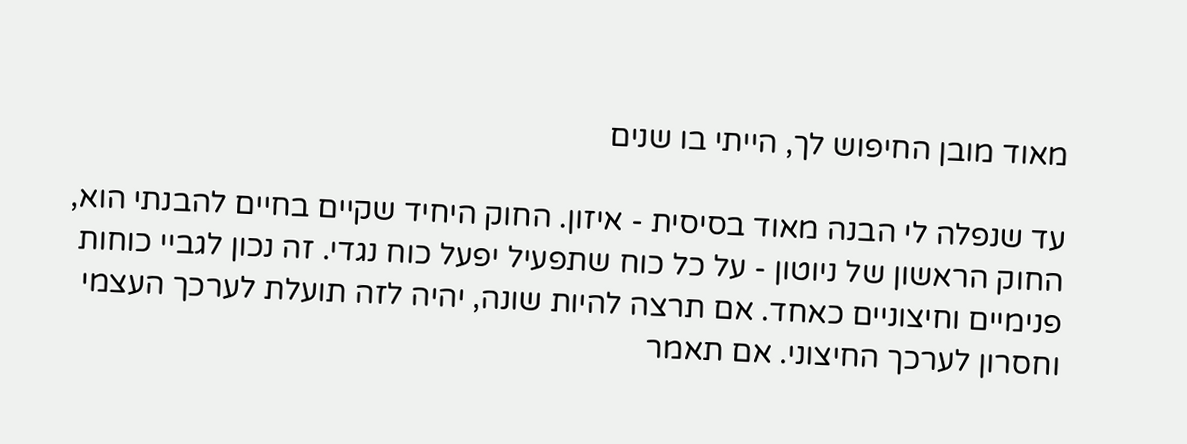מאוד מובן החיפוש לך, הייתי בו שנים

עד שנפלה לי הבנה מאוד בסיסית - איזון. החוק היחיד שקיים בחיים להבנתי הוא, החוק הראשון של ניוטון - על כל כוח שתפעיל יפעל כוח נגדי. זה נכון לגביי כוחות פנימיים וחיצוניים כאחד. אם תרצה להיות שונה, יהיה לזה תועלת לערכך העצמי וחסרון לערכך החיצוני. אם תאמר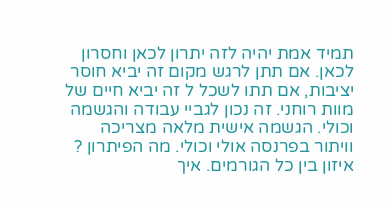תמיד אמת יהיה לזה יתרון לכאן וחסרון לכאן. אם תתן לרגש מקום זה יביא חוסר יציבות, אם תתו לשכל ל זה יביא חיים של מוות רוחני. זה נכון לגביי עבודה והגשמה וכולי. הגשמה אישית מלאה מצריכה וויתור בפרנסה אולי וכולי. מה הפיתרון ? איזון בין כל הגורמים. איך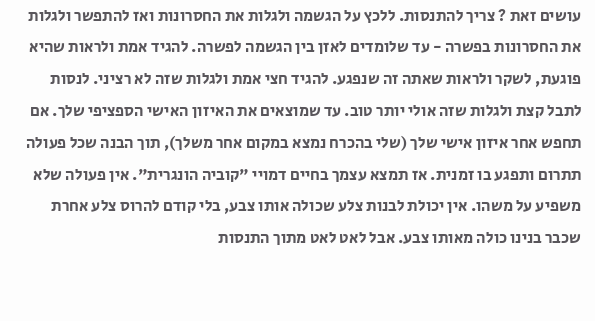עושים זאת ? צריך להתנסות. ללכץ על הגשמה ולגלות את החסרונות ואז להתפשר ולגלות את החסרונות בפשרה - עד שלומדים לאזן בין הגשמה לפשרה. להגיד אמת ולראות שהיא פוגעת, לשקר ולראות שאתה זה שנפגע. להגיד חצי אמת ולגלות שזה לא רציני. לנסות לתבל קצת ולגלות שזה אולי יותר טוב. עד שמוצאים את האיזון האישי הספציפי שלך. אם תחפש אחר איזון אישי שלך (שלי בהכרח נמצא במקום אחר משלך), תוך הבנה שכל פעולה תתרום ותפגע בו זמנית. אז תמצא עצמך בחיים דמויי "קוביה הונגרית". אין פעולה שלא משפיע על משהו. אין יכולת לבנות צלע שכולה אותו צבע, בלי קודם להרוס צלע אחרת שכבר בנינו כולה מאותו צבע. אבל לאט לאט מתוך התנסות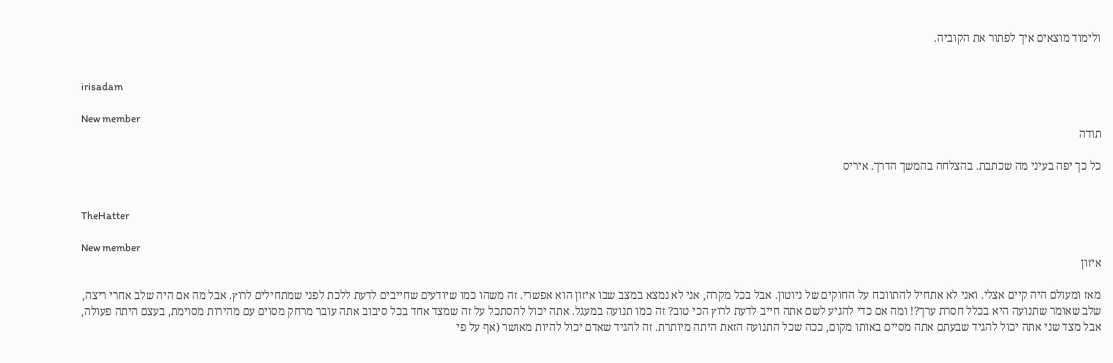ולימוד מוצאים איך לפתור את הקוביה.


irisadam

New member
תודה

כל כך יפה בעיני מה שכתבת. בהצלחה בהמשך הדרך. איריס


TheHatter

New member
איזון

מאז ומעולם היה קיים אצלי. ואני לא אתחיל להתווכח על החוקים של ניוטון. אבל בכל מקרה, אני לא נמצא במצב שבו איזון הוא אפשרי. זה משהו כמו שיודעים שחייבים לדעת ללכת לפני שמתחילים לרוץ. אבל מה אם היה שלב אחרי ריצה, שלב שאומר שתנועה היא בכלל חסרת ערך?! ומה אם כדי להגיע לשם אתה חייב לדעת לרוץ הכי טוב? זה כמו תנועה במעגל. אתה יכול להסתכל על זה שמצד אחד בכל סיבוב אתה עובר מרחק מסוים עם מהירות מסוימת, בעצם היתה פעולה, אבל מצד שני אתה יכול להגיד שבעתם אתה מסיים באותו מקום, ככה שכל התנועה הזאת היתה מיותרת. זה להגיד שאדם יכול להיות מאושר (אף על פי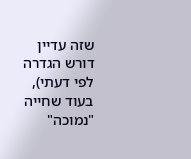שזה עדיין דורש הגדרה לפי דעתי), בעוד שחייה "נמוכה"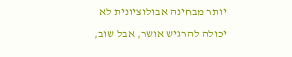יותר מבחינה אבולוציונית לא יכולה להרגיש אושר, אבל שוב,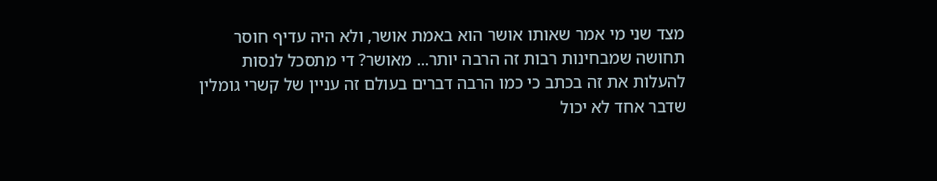מצד שני מי אמר שאותו אושר הוא באמת אושר, ולא היה עדיף חוסר תחושה שמבחינות רבות זה הרבה יותר... מאושר? די מתסכל לנסות להעלות את זה בכתב כי כמו הרבה דברים בעולם זה עניין של קשרי גומלין שדבר אחד לא יכול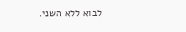לבוא ללא השני.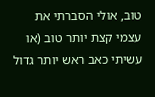טוב, אולי הסברתי את עצמי קצת יותר טוב (או עשיתי כאב ראש יותר גדול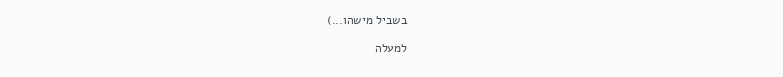בשביל מישהו...)

למעלה